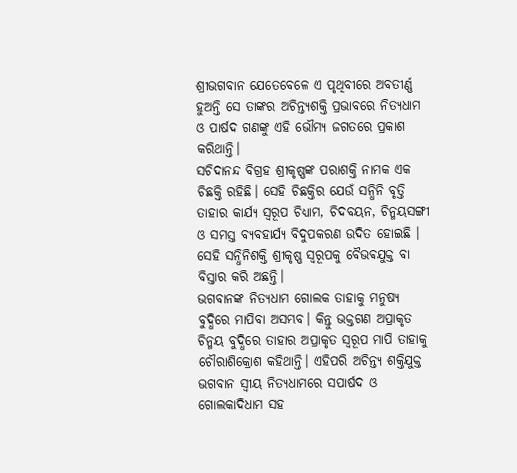ଶ୍ରୀଭଗବାନ ଯେତେବେଳେ ଏ ପୃଥିବୀରେ ଅବତୀର୍ଣ୍ଣ ହୁଅନ୍ତି ସେ ତାଙ୍କର ଅଚିନ୍ତ୍ୟଶକ୍ତି ପ୍ରଭାବରେ ନିତ୍ୟଧାମ ଓ ପାର୍ଷଦ ଗଣଙ୍କୁ ଏହି ଭୌମ୍ୟ ଜଗତରେ ପ୍ରକାଶ କରିଥାନ୍ତି।
ସଚିଦାନନ୍ଦ ବିଗ୍ରହ ଶ୍ରୀକୃଷ୍ଣଙ୍କ ପରାଶକ୍ତି ନାମକ ଏକ ଚିଛକ୍ତି ରହିଛି। ସେହି ଚିଛକ୍ତିର ଯେଉଁ ସନ୍ଧିନି ବୃତ୍ତି ତାହାର କାର୍ଯ୍ୟ ସ୍ୱରୂପ ଚିଧ୍ୟାମ, ଚିଦବୟନ, ଚିନ୍ମୟସଙ୍ଗୀ ଓ ସମସ୍ତ ବ୍ୟବହାର୍ଯ୍ୟ ବିଦୁପକରଣ ଉଦିତ ହୋଇଛି । ସେହି ସନ୍ଧିନିଶକ୍ତି ଶ୍ରୀକୃଷ୍ଣ ସ୍ୱରୂପକୁ ବୈଭଵଯୁକ୍ତ ବା ବିସ୍ତାର କରି ଅଛନ୍ତି।
ଭଗବାନଙ୍କ ନିତ୍ୟଧାମ ଗୋଲକ ତାହାକୁ ମନୁଷ୍ୟ ବୁଦ୍ଧିରେ ମାପିବା ଅସମ୍ଭବ। କିନ୍ତୁ ଭକ୍ତଗଣ ଅପ୍ରାକୃତ ଚିନ୍ମୟ ବୁଦ୍ଧିରେ ତାହାର ଅପ୍ରାକୃତ ସ୍ୱରୂପ ମାପି ତାହାକୁ ଚୌରାଶିକ୍ରୋଶ କହିଥାନ୍ତି। ଏହିପରି ଅଚିନ୍ତ୍ୟ ଶକ୍ତିଯୁକ୍ତ ଭଗବାନ ସ୍ଵୀୟ ନିତ୍ୟଧାମରେ ସପାର୍ଷଦ ଓ ଗୋଲକାଦିଧାମ ସହ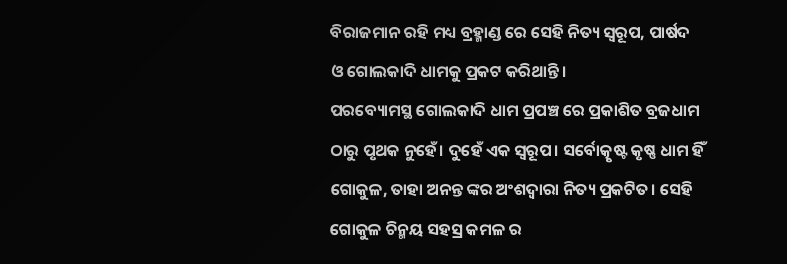ବିରାଜମାନ ରହି ମଧ୍ୟ ବ୍ରହ୍ମାଣ୍ଡ ରେ ସେହି ନିତ୍ୟ ସ୍ୱରୂପ, ପାର୍ଷଦ ଓ ଗୋଲକାଦି ଧାମକୁ ପ୍ରକଟ କରିଥାନ୍ତି।
ପରବ୍ୟୋମସ୍ଥ ଗୋଲକାଦି ଧାମ ପ୍ରପଞ୍ଚ ରେ ପ୍ରକାଶିତ ବ୍ରଜଧାମ ଠାରୁ ପୃଥକ ନୁହେଁ। ଦୁହେଁ ଏକ ସ୍ୱରୂପ। ସର୍ବୋତ୍କୃଷ୍ଟ କୃଷ୍ଣ ଧାମ ହିଁ ଗୋକୁଳ, ତାହା ଅନନ୍ତ ଙ୍କର ଅଂଶଦ୍ୱାରା ନିତ୍ୟ ପ୍ରକଟିତ। ସେହି ଗୋକୁଳ ଚିନ୍ମୟ ସହସ୍ର କମଳ ର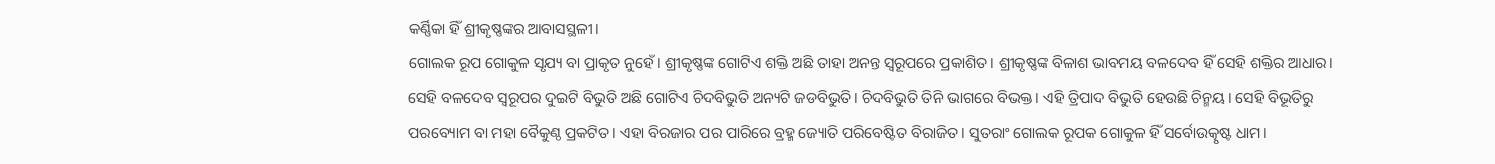କର୍ଣ୍ଣିକା ହିଁ ଶ୍ରୀକୃଷ୍ଣଙ୍କର ଆବାସସ୍ଥଳୀ।
ଗୋଲକ ରୂପ ଗୋକୁଳ ସୃଯ୍ୟ ବା ପ୍ରାକୃତ ନୁହେଁ। ଶ୍ରୀକୃଷ୍ଣଙ୍କ ଗୋଟିଏ ଶକ୍ତି ଅଛି ତାହା ଅନନ୍ତ ସ୍ୱରୂପରେ ପ୍ରକାଶିତ। ଶ୍ରୀକୃଷ୍ଣଙ୍କ ବିଳାଶ ଭାବମୟ ବଳଦେବ ହିଁ ସେହି ଶକ୍ତିର ଆଧାର। ସେହି ବଳଦେବ ସ୍ୱରୂପର ଦୁଇଟି ବିଭୁତି ଅଛି ଗୋଟିଏ ଚିଦବିଭୁତି ଅନ୍ୟଟି ଜଡବିଭୁତି। ଚିଦବିଭୁତି ତିନି ଭାଗରେ ବିଭକ୍ତ। ଏହି ତ୍ରିପାଦ ବିଭୁତି ହେଉଛି ଚିନ୍ମୟ। ସେହି ବିଭୂତିରୁ ପରବ୍ୟୋମ ବା ମହା ବୈକୁଣ୍ଠ ପ୍ରକଟିତ। ଏହା ବିରଜାର ପର ପାରିରେ ବ୍ରହ୍ମ ଜ୍ୟୋତି ପରିବେଷ୍ଟିତ ବିରାଜିତ। ସୁତରାଂ ଗୋଲକ ରୂପକ ଗୋକୁଳ ହିଁ ସର୍ବୋଉତ୍କୃଷ୍ଟ ଧାମ।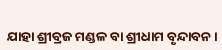ଯାହା ଶ୍ରୀବ୍ରଜ ମଣ୍ଡଳ ବା ଶ୍ରୀଧାମ ବୃନ୍ଦାବନ।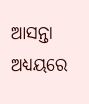ଆସନ୍ତା ଅଧ୍ୟୟରେ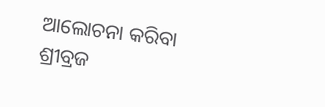ଆଲୋଚନା କରିବା ଶ୍ରୀବ୍ରଜ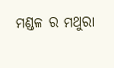ମଣ୍ଡଳ ର ମଥୁରା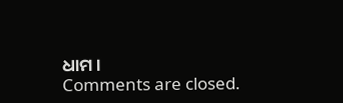ଧାମ।
Comments are closed.